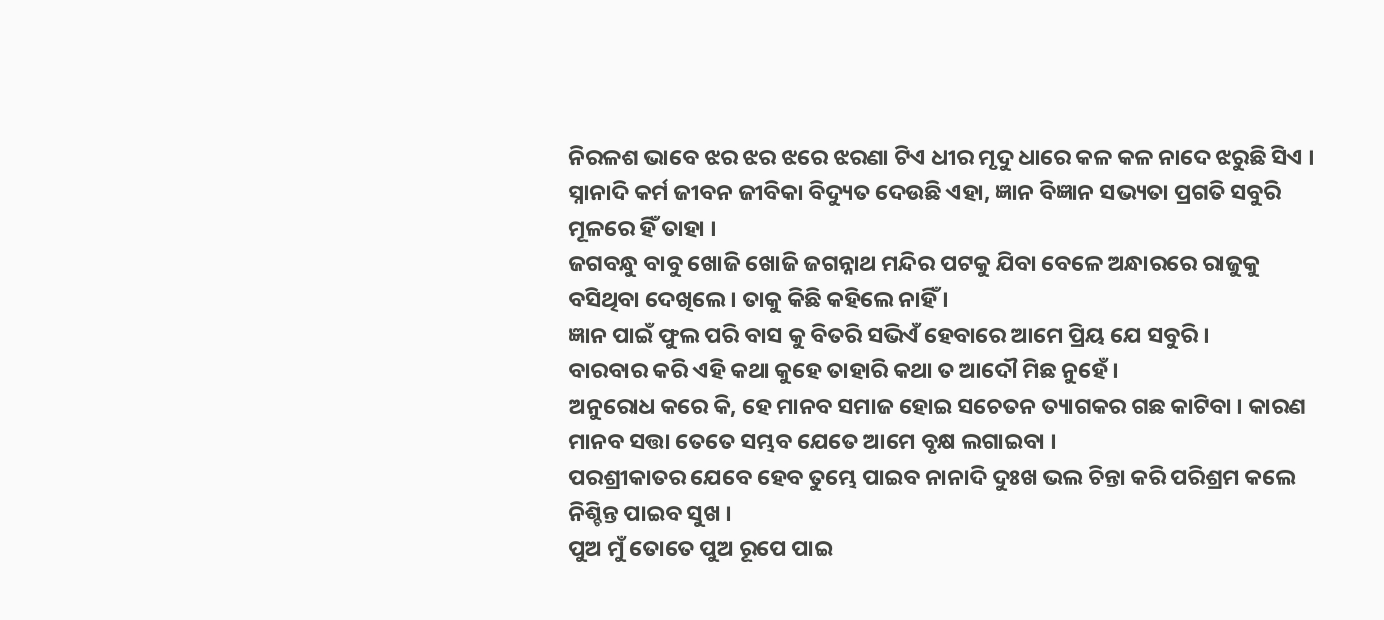ନିରଳଶ ଭାବେ ଝର ଝର ଝରେ ଝରଣା ଟିଏ ଧୀର ମୃଦୁ ଧାରେ କଳ କଳ ନାଦେ ଝରୁଛି ସିଏ ।
ସ୍ନାନାଦି କର୍ମ ଜୀବନ ଜୀବିକା ବିଦ୍ୟୁତ ଦେଉଛି ଏହା, ଜ୍ଞାନ ବିଜ୍ଞାନ ସଭ୍ୟତା ପ୍ରଗତି ସବୁରି ମୂଳରେ ହିଁ ତାହା ।
ଜଗବନ୍ଧୁ ବାବୁ ଖୋଜି ଖୋଜି ଜଗନ୍ନାଥ ମନ୍ଦିର ପଟକୁ ଯିବା ବେଳେ ଅନ୍ଧାରରେ ରାଜୁକୁ ବସିଥିବା ଦେଖିଲେ । ତାକୁ କିଛି କହିଲେ ନାହିଁ ।
ଜ୍ଞାନ ପାଇଁ ଫୁଲ ପରି ବାସ କୁ ବିତରି ସଭିଏଁ ହେବାରେ ଆମେ ପ୍ରିୟ ଯେ ସବୁରି ।
ବାରବାର କରି ଏହି କଥା କୁହେ ତାହାରି କଥା ତ ଆଦୌ ମିଛ ନୁହେଁ ।
ଅନୁରୋଧ କରେ କି, ହେ ମାନବ ସମାଜ ହୋଇ ସଚେତନ ତ୍ୟାଗକର ଗଛ କାଟିବା । କାରଣ ମାନବ ସତ୍ତା ତେତେ ସମ୍ଭବ ଯେତେ ଆମେ ବୃକ୍ଷ ଲଗାଇବା ।
ପରଶ୍ରୀକାତର ଯେବେ ହେବ ତୁମ୍ଭେ ପାଇବ ନାନାଦି ଦୁଃଖ ଭଲ ଚିନ୍ତା କରି ପରିଶ୍ରମ କଲେ ନିଶ୍ଚିନ୍ତ ପାଇବ ସୁଖ ।
ପୁଅ ମୁଁ ତୋତେ ପୁଅ ରୂପେ ପାଇ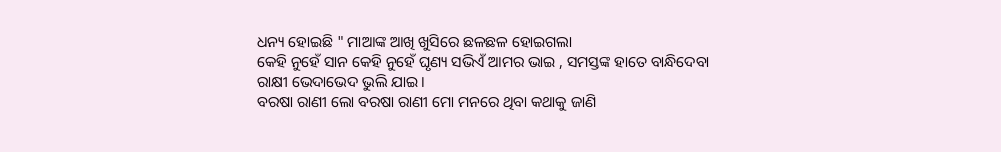ଧନ୍ୟ ହୋଇଛି " ମାଆଙ୍କ ଆଖି ଖୁସିରେ ଛଳଛଳ ହୋଇଗଲା
କେହି ନୁହେଁ ସାନ କେହି ନୁହେଁ ଘୃଣ୍ୟ ସଭିଏଁ ଆମର ଭାଇ , ସମସ୍ତଙ୍କ ହାତେ ବାନ୍ଧିଦେବା ରାକ୍ଷୀ ଭେଦାଭେଦ ଭୁଲି ଯାଇ ।
ବରଷା ରାଣୀ ଲୋ ବରଷା ରାଣୀ ମୋ ମନରେ ଥିବା କଥାକୁ ଜାଣି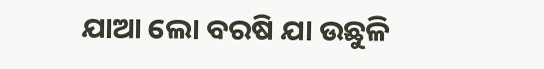ଯାଆ ଲୋ ବରଷି ଯା ଉଛୁଳି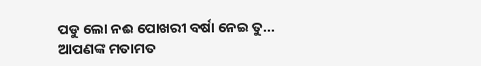ପଡୁ ଲୋ ନଈ ପୋଖରୀ ବର୍ଷା ନେଇ ତୁ...
ଆପଣଙ୍କ ମତାମତ